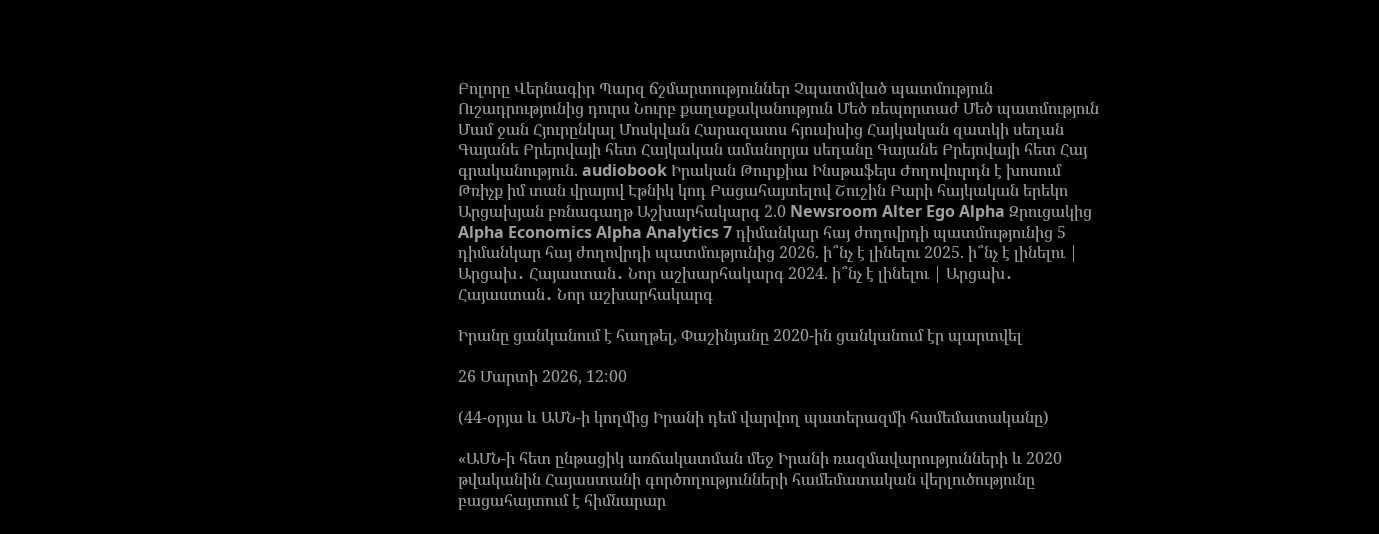Բոլորը Վերնագիր Պարզ ճշմարտություններ Չպատմված պատմություն Ուշադրությունից դուրս Նուրբ քաղաքականություն Մեծ ռեպորտաժ Մեծ պատմություն Մամ ջան Հյուրընկալ Մոսկվան Հարազատս հյուսիսից Հայկական զատկի սեղան Գայանե Բրեյովայի հետ Հայկական ամանորյա սեղանը Գայանե Բրեյովայի հետ Հայ գրականություն. audiobook Իրական Թուրքիա Ինսթաֆեյս Ժողովուրդն է խոսում Թռիչք իմ տան վրայով Էթնիկ կոդ Բացահայտելով Շուշին Բարի հայկական երեկո Արցախյան բռնագաղթ Աշխարհակարգ 2.0 Newsroom Alter Ego Alpha Զրուցակից Alpha Economics Alpha Analytics 7 դիմանկար հայ ժողովրդի պատմությունից 5 դիմանկար հայ ժողովրդի պատմությունից 2026. ի՞նչ է լինելու 2025. ի՞նչ է լինելու | Արցախ․ Հայաստան․ Նոր աշխարհակարգ 2024. ի՞նչ է լինելու | Արցախ․ Հայաստան․ Նոր աշխարհակարգ

Իրանը ցանկանում է հաղթել, Փաշինյանը 2020-ին ցանկանում էր պարտվել

26 Մարտի 2026, 12:00

(44-օրյա և ԱՄՆ-ի կողմից Իրանի դեմ վարվող պատերազմի համեմատականը)

«ԱՄՆ-ի հետ ընթացիկ առճակատման մեջ Իրանի ռազմավարությունների և 2020 թվականին Հայաստանի գործողությունների համեմատական վերլուծությունը բացահայտում է հիմնարար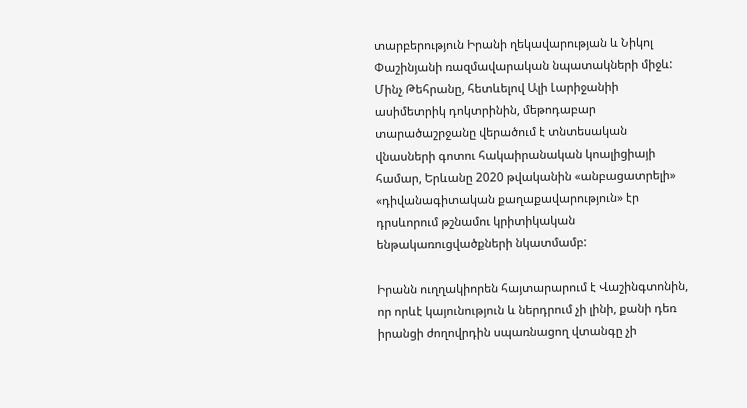տարբերություն Իրանի ղեկավարության և Նիկոլ Փաշինյանի ռազմավարական նպատակների միջև: Մինչ Թեհրանը, հետևելով Ալի Լարիջանիի ասիմետրիկ դոկտրինին, մեթոդաբար տարածաշրջանը վերածում է տնտեսական վնասների գոտու հակաիրանական կոալիցիայի համար, Երևանը 2020 թվականին «անբացատրելի» «դիվանագիտական քաղաքավարություն» էր դրսևորում թշնամու կրիտիկական ենթակառուցվածքների նկատմամբ:

Իրանն ուղղակիորեն հայտարարում է Վաշինգտոնին, որ որևէ կայունություն և ներդրում չի լինի, քանի դեռ իրանցի ժողովրդին սպառնացող վտանգը չի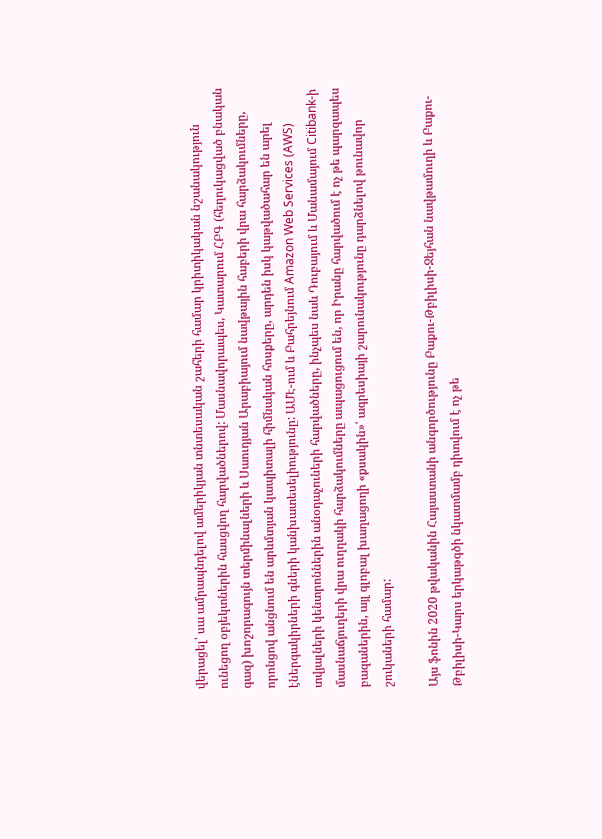վերացել՝ սա ամրապնդելով ամերիկյան տնտեսական շահերի համար կրիտիկական նշանակություն ունեցող օբյեկտներին հասցվող հարվածներով: Մասնավորապես, Կատարում ՀԲԳ (հեղուկացված բնական գազ) խոշորագույն տերմինալների և Սաուդյան Արաբիայում նավթային հաբերի վրա հարձակումները, որոնցով անցնում են արևմտյան կապիտալի հիմնական հոսքերը, արդեն իսկ կաթվածահար են արել էներգակիրների գների կանխատեսելիությունը: ԱՄԷ-ում և Բահրեյնում Amazon Web Services (AWS) տվյալների կենտրոններին անօդաչուների հարվածները, ինչպես նաև Դուբայում և Մանամայում Citibank-ի մասնաճյուղերի վրա ուղղակի հարձակումները ապացուցում են, որ Իրանը հարվածում է ոչ թե պարզապես բազաներին, այլ գլոբալ խաղացողի «քսակին»՝ ագրեսիայի շարունակությունը դարձնելով թունավոր շուկաների համար:

Այս ֆոնին 2020 թվականին Հայաստանի անգործությունը Բաքու-Թբիլիսի-Ջեյհան նավթամուղի և Բաքու-Թբիլիսի-Կարս երկաթգծի նկատմամբ դիտվում է ոչ թե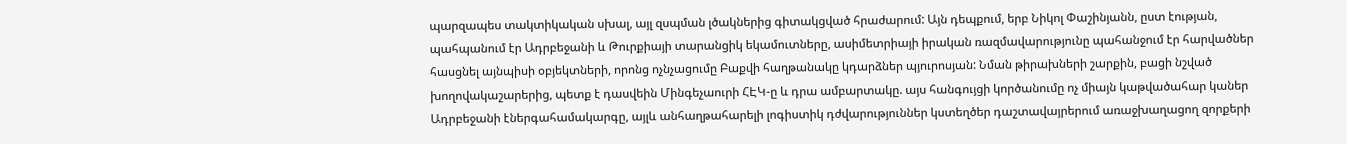պարզապես տակտիկական սխալ, այլ զսպման լծակներից գիտակցված հրաժարում: Այն դեպքում, երբ Նիկոլ Փաշինյանն, ըստ էության, պահպանում էր Ադրբեջանի և Թուրքիայի տարանցիկ եկամուտները, ասիմետրիայի իրական ռազմավարությունը պահանջում էր հարվածներ հասցնել այնպիսի օբյեկտների, որոնց ոչնչացումը Բաքվի հաղթանակը կդարձներ պյուրոսյան: Նման թիրախների շարքին, բացի նշված խողովակաշարերից, պետք է դասվեին Մինգեչաուրի ՀԷԿ-ը և դրա ամբարտակը. այս հանգույցի կործանումը ոչ միայն կաթվածահար կաներ Ադրբեջանի էներգահամակարգը, այլև անհաղթահարելի լոգիստիկ դժվարություններ կստեղծեր դաշտավայրերում առաջխաղացող զորքերի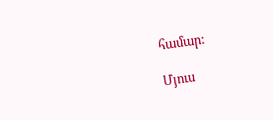համար:

Մյուս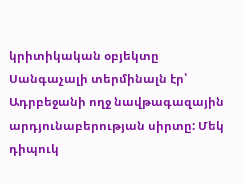կրիտիկական օբյեկտը Սանգաչալի տերմինալն էր՝ Ադրբեջանի ողջ նավթագազային արդյունաբերության սիրտը: Մեկ դիպուկ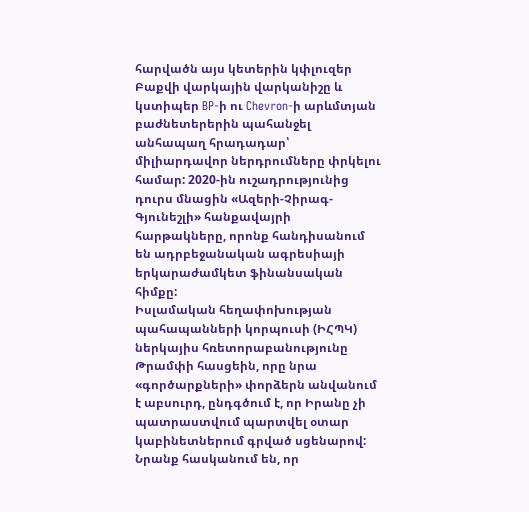հարվածն այս կետերին կփլուզեր Բաքվի վարկային վարկանիշը և կստիպեր BP-ի ու Chevron-ի արևմտյան բաժնետերերին պահանջել անհապաղ հրադադար՝ միլիարդավոր ներդրումները փրկելու համար: 2020-ին ուշադրությունից դուրս մնացին «Ազերի-Չիրագ-Գյունեշլի» հանքավայրի հարթակները, որոնք հանդիսանում են ադրբեջանական ագրեսիայի երկարաժամկետ ֆինանսական հիմքը:
Իսլամական հեղափոխության պահապանների կորպուսի (ԻՀՊԿ) ներկայիս հռետորաբանությունը Թրամփի հասցեին, որը նրա «գործարքների» փորձերն անվանում է աբսուրդ, ընդգծում է, որ Իրանը չի պատրաստվում պարտվել օտար կաբինետներում գրված սցենարով: Նրանք հասկանում են, որ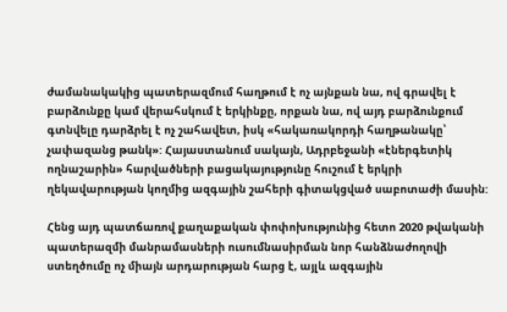ժամանակակից պատերազմում հաղթում է ոչ այնքան նա, ով գրավել է բարձունքը կամ վերահսկում է երկինքը, որքան նա, ով այդ բարձունքում գտնվելը դարձրել է ոչ շահավետ, իսկ «հակառակորդի հաղթանակը՝ չափազանց թանկ»: Հայաստանում սակայն, Ադրբեջանի «էներգետիկ ողնաշարին» հարվածների բացակայությունը հուշում է երկրի ղեկավարության կողմից ազգային շահերի գիտակցված սաբոտաժի մասին:

Հենց այդ պատճառով քաղաքական փոփոխությունից հետո 2020 թվականի պատերազմի մանրամասների ուսումնասիրման նոր հանձնաժողովի ստեղծումը ոչ միայն արդարության հարց է, այլև ազգային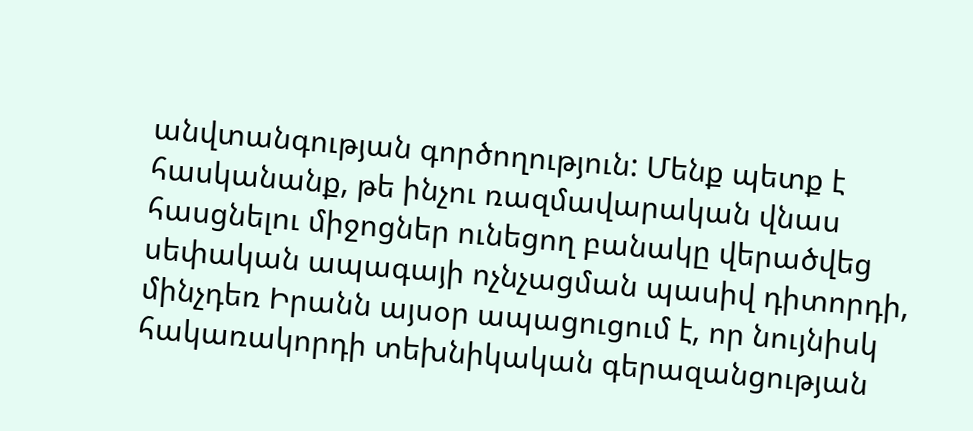անվտանգության գործողություն: Մենք պետք է հասկանանք, թե ինչու ռազմավարական վնաս հասցնելու միջոցներ ունեցող բանակը վերածվեց սեփական ապագայի ոչնչացման պասիվ դիտորդի, մինչդեռ Իրանն այսօր ապացուցում է, որ նույնիսկ հակառակորդի տեխնիկական գերազանցության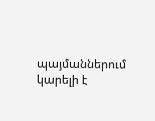պայմաններում կարելի է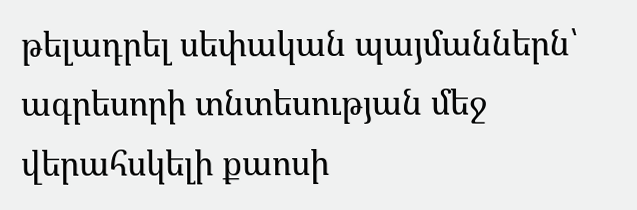թելադրել սեփական պայմաններն՝ ագրեսորի տնտեսության մեջ վերահսկելի քաոսի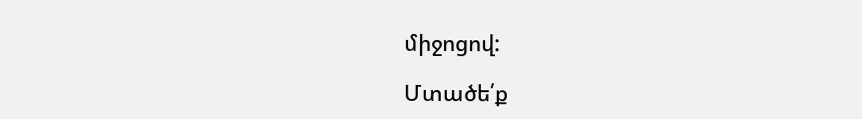միջոցով:

Մտածե՛ք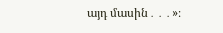այդ մասին․․․»։